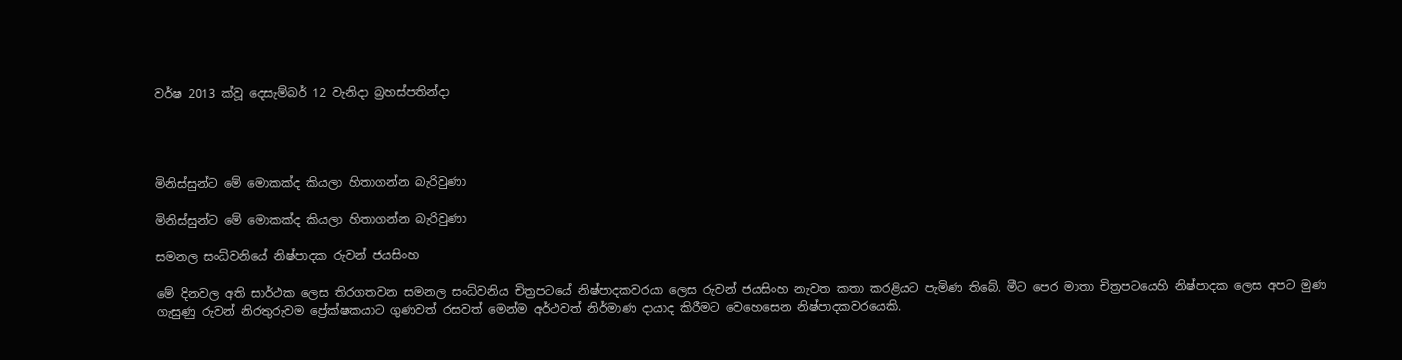වර්ෂ 2013 ක්වූ දෙසැම්බර් 12 වැනිදා බ්‍රහස්පතින්දා




මිනිස්සුන්ට මේ මොකක්ද කියලා හිතාගන්න බැරිවුණා

මිනිස්සුන්ට මේ මොකක්ද කියලා හිතාගන්න බැරිවුණා

සමනල සංධ්වනියේ නිෂ්පාදක රුවන් ජයසිංහ

මේ දිනවල අති සාර්ථක ලෙස තිරගතවන සමනල සංධ්වනිය චිත්‍රපටයේ නිෂ්පාදකවරයා ලෙස රුවන් ජයසිංහ නැවත කතා කරළියට පැමිණ තිබේ. මීට පෙර මාතා චිත්‍රපටයෙහි නිෂ්පාදක ලෙස අපට මුණ ගැසුණු රුවන් නිරතුරුවම ප්‍රේක්ෂකයාට ගුණවත් රසවත් මෙන්ම අර්ථවත් නිර්මාණ දායාද කිරීමට වෙහෙසෙන නිෂ්පාදකවරයෙකි.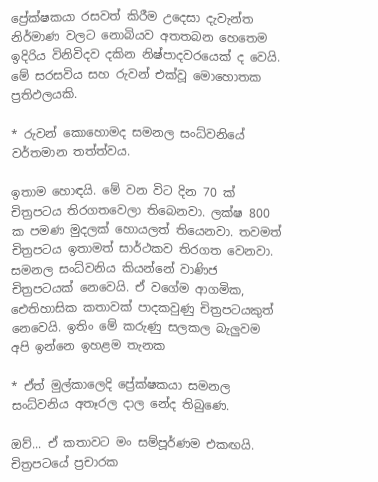ප්‍රේක්ෂකයා රසවත් කිරීම උදෙසා දැවැන්ත නිර්මාණ වලට නොබියව අතතබන හෙතෙම ඉදිරිය විනිවිදව දකින නිෂ්පාදවරයෙක් ද වෙයි. මේ සරසවිය සහ රුවන් එක්වූ මොහොතක ප්‍රතිඵලයකි.

* රුවන් කොහොමද සමනල සංධ්වනියේ වර්තමාන තත්ත්වය.

ඉතාම හොඳයි. මේ වන විට දින 70 ක් චිත්‍රපටය තිරගතවෙලා තිබෙනවා. ලක්ෂ 800 ක පමණ මුදලක් හොයලත් තියෙනවා. තවමත් චිත්‍රපටය ඉතාමත් සාර්ථකව තිරගත වෙනවා. සමනල සංධ්වනිය කියන්නේ වාණිජ චිත්‍රපටයක් නෙවෙයි. ඒ වගේම ආගමික, ඓතිහාසික කතාවක් පාදකවුණු චිත්‍රපටයකුත් නෙවෙයි. ඉතිං මේ කරුණු සලකල බැලුවම අපි ඉන්නෙ ඉහළම තැනක

* ඒත් මුල්කාලෙදි ප්‍රේක්ෂකයා සමනල සංධ්වනිය අතෑරල දාල නේද තිබුණෙ.

ඔව්... ඒ කතාවට මං සම්පූර්ණම එකඟයි. චිත්‍රපටයේ ප්‍රචාරක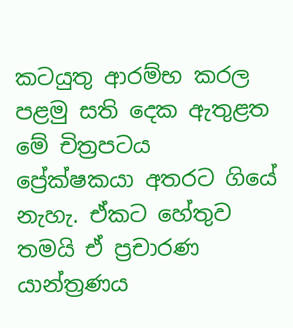කටයුතු ආරම්භ කරල පළමු සති දෙක ඇතුළත මේ චිත්‍රපටය ප්‍රේක්ෂකයා අතරට ගියේ නැහැ. ඒකට හේතුව තමයි ඒ ප්‍රචාරණ යාන්ත්‍රණය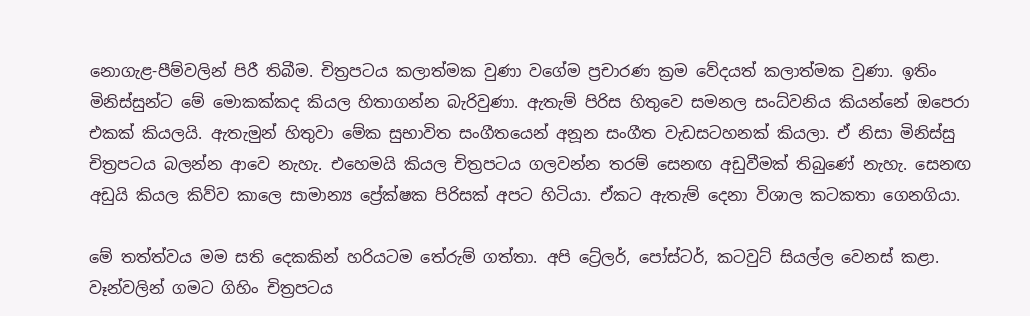නොගැළ-පීම්වලින් පිරී තිබීම. චිත්‍රපටය කලාත්මක වුණා වගේම ප්‍රචාරණ ක්‍රම වේදයත් කලාත්මක වුණා. ඉතිං මිනිස්සුන්ට මේ මොකක්කද කියල හිතාගන්න බැරිවුණා. ඇතැම් පිරිස හිතුවෙ සමනල සංධ්වනිය කියන්නේ ඔපෙරා එකක් කියලයි. ඇතැමුන් හිතුවා මේක සුභාවිත සංගීතයෙන් අනූන සංගීත වැඩසටහනක් කියලා. ඒ නිසා මිනිස්සු චිත්‍රපටය බලන්න ආවෙ නැහැ. එහෙමයි කියල චිත්‍රපටය ගලවන්න තරම් සෙනඟ අඩුවීමක් තිබුණේ නැහැ. සෙනඟ අඩුයි කියල කිව්ව කාලෙ සාමාන්‍ය ප්‍රේක්ෂක පිරිසක් අපට හිටියා. ඒකට ඇතැම් දෙනා විශාල කටකතා ගෙනගියා.

මේ තත්ත්වය මම සති දෙකකින් හරියටම තේරුම් ගත්තා. අපි ට්‍රේලර්, පෝස්ටර්, කටවුට් සියල්ල වෙනස් කළා. වෑන්වලින් ගමට ගිහිං චිත්‍රපටය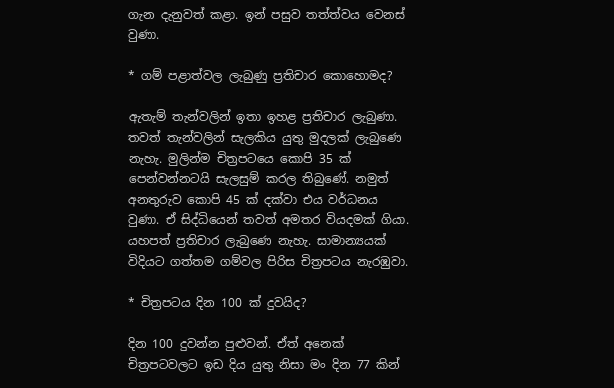ගැන දැනුවත් කළා. ඉන් පසුව තත්ත්වය වෙනස් වුණා.

* ගම් පළාත්වල ලැබුණු ප්‍රතිචාර කොහොමද?

ඇතැම් තැන්වලින් ඉතා ඉහළ ප්‍රතිචාර ලැබුණා. තවත් තැන්වලින් සැලකිය යුතු මුදලක් ලැබුණෙ නැහැ. මුලින්ම චිත්‍රපටයෙ කොපි 35 ක් පෙන්වන්නටයි සැලසුම් කරල තිබුණේ. නමුත් අනතුරුව කොපි 45 ක් දක්වා එය වර්ධනය වුණා. ඒ සිද්ධියෙන් තවත් අමතර වියදමක් ගියා. යහපත් ප්‍රතිචාර ලැබුණෙ නැහැ. සාමාන්‍යයක් විදියට ගත්තම ගම්වල පිරිස චිත්‍රපටය නැරඹුවා.

* චිත්‍රපටය දින 100 ක් දුවයිද?

දින 100 දුවන්න පුළුවන්. ඒත් අනෙක් චිත්‍රපටවලට ඉඩ දිය යුතු නිසා මං දින 77 කින්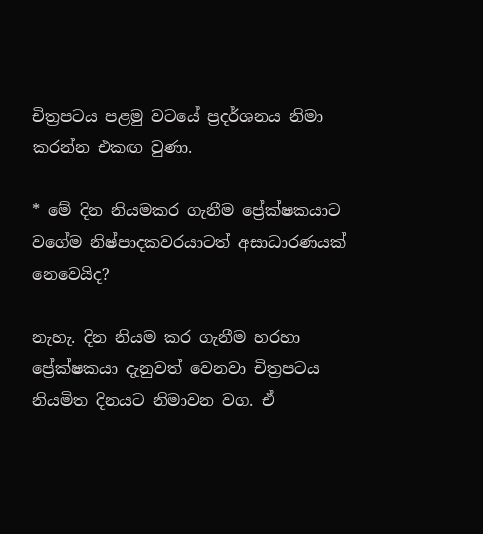චිත්‍රපටය පළමු වටයේ ප්‍රදර්ශනය නිමා කරන්න එකඟ වුණා.

* මේ දින නියමකර ගැනීම ප්‍රේක්ෂකයාට වගේම නිෂ්පාදකවරයාටත් අසාධාරණයක් නෙවෙයිද?

නැහැ. දින නියම කර ගැනීම හරහා ප්‍රේක්ෂකයා දැනුවත් වෙනවා චිත්‍රපටය නියමිත දිනයට නිමාවන වග. ඒ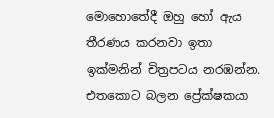මොහොතේදී ඔහු හෝ ඇය තීරණය කරනවා ඉතා ඉක්මනින් චිත්‍රපටය නරඹන්න. එතකොට බලන ප්‍රේක්ෂකයා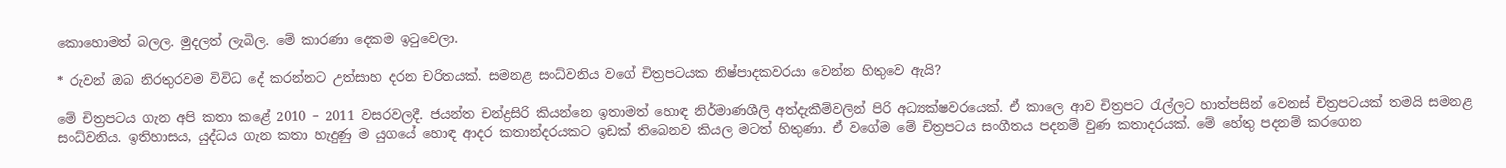කොහොමත් බලල. මුදලත් ලැබිල. මේ කාරණා දෙකම ඉටුවෙලා.

* රුවන් ඔබ නිරතුරවම විවිධ දේ කරන්නට උත්සාහ දරන චරිතයක්. සමනළ සංධ්වනිය වගේ චිත්‍රපටයක නිෂ්පාදකවරයා වෙන්න හිතුවෙ ඇයි?

මේ චිත්‍රපටය ගැන අපි කතා කළේ 2010 – 2011 වසරවලදී. ජයන්ත චන්ද්‍රසිරි කියන්නෙ ඉතාමත් හොඳ නිර්මාණශීලි අත්දැකීම්වලින් පිරි අධ්‍යක්ෂවරයෙක්. ඒ කාලෙ ආව චිත්‍රපට රැල්ලට හාත්පසින් වෙනස් චිත්‍රපටයක් තමයි සමනළ සංධ්වනිය. ඉතිහාසය, යුද්ධය ගැන කතා හැදුණු ම යුගයේ හොඳ ආදර කතාන්දරයකට ඉඩක් තිබෙනව කියල මටත් හිතුණා. ඒ වගේම මේ චිත්‍රපටය සංගීතය පදනම් වුණ කතාදරයක්. මේ හේතු පදනම් කරගෙන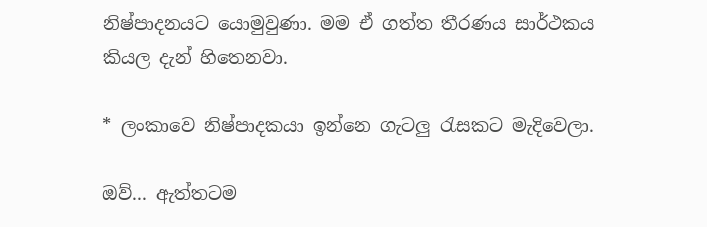නිෂ්පාදනයට යොමුවුණා. මම ඒ ගත්ත තීරණය සාර්ථකය කියල දැන් හිතෙනවා.

* ලංකාවෙ නිෂ්පාදකයා ඉන්නෙ ගැටලු රැසකට මැදිවෙලා.

ඔව්... ඇත්තටම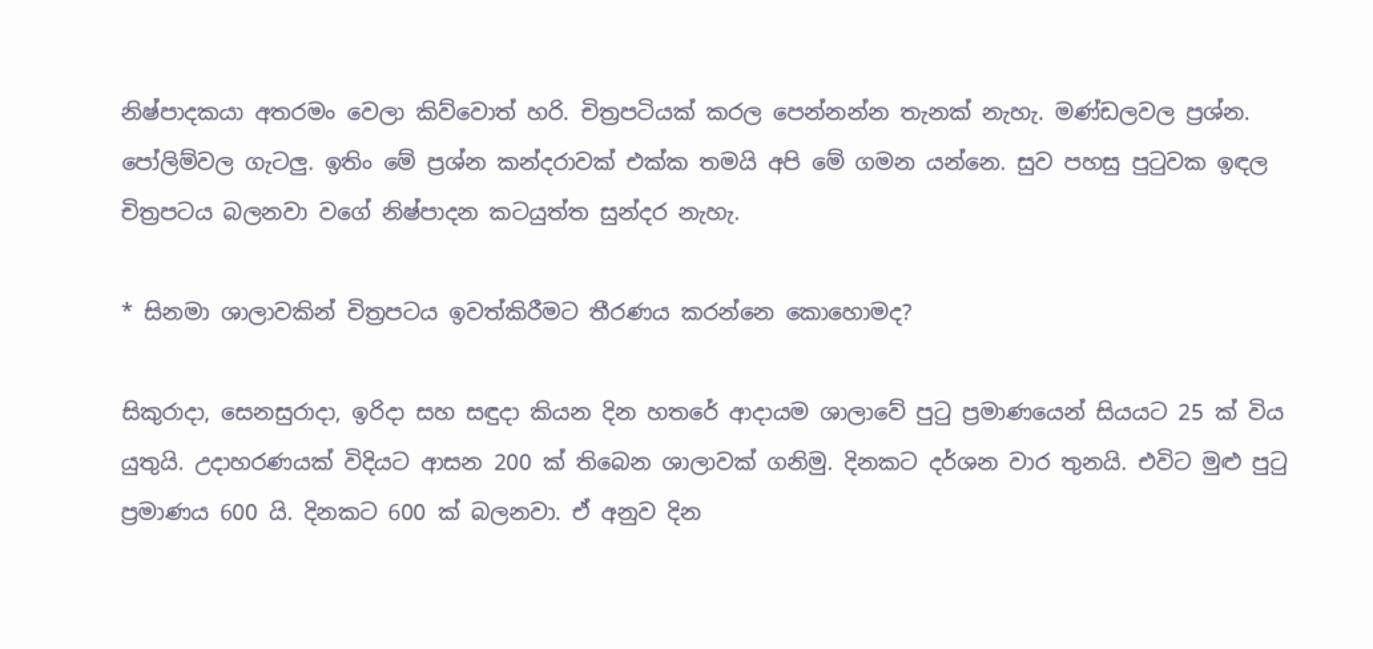නිෂ්පාදකයා අතරමං වෙලා කිව්වොත් හරි. චිත්‍රපටියක් කරල පෙන්නන්න තැනක් නැහැ. මණ්ඩලවල ප්‍රශ්න. පෝලිම්වල ගැටලු. ඉතිං මේ ප්‍රශ්න කන්දරාවක් එක්ක තමයි අපි මේ ගමන යන්නෙ. සුව පහසු පුටුවක ඉඳල චිත්‍රපටය බලනවා වගේ නිෂ්පාදන කටයුත්ත සුන්දර නැහැ.

* සිනමා ශාලාවකින් චිත්‍රපටය ඉවත්කිරීමට තීරණය කරන්නෙ කොහොමද?

සිකුරාදා, සෙනසුරාදා, ඉරිදා සහ සඳුදා කියන දින හතරේ ආදායම ශාලාවේ පුටු ප්‍රමාණයෙන් සියයට 25 ක් විය යුතුයි. උදාහරණයක් විදියට ආසන 200 ක් තිබෙන ශාලාවක් ගනිමු. දිනකට දර්ශන වාර තුනයි. එවිට මුළු පුටු ප්‍රමාණය 600 යි. දිනකට 600 ක් බලනවා. ඒ අනුව දින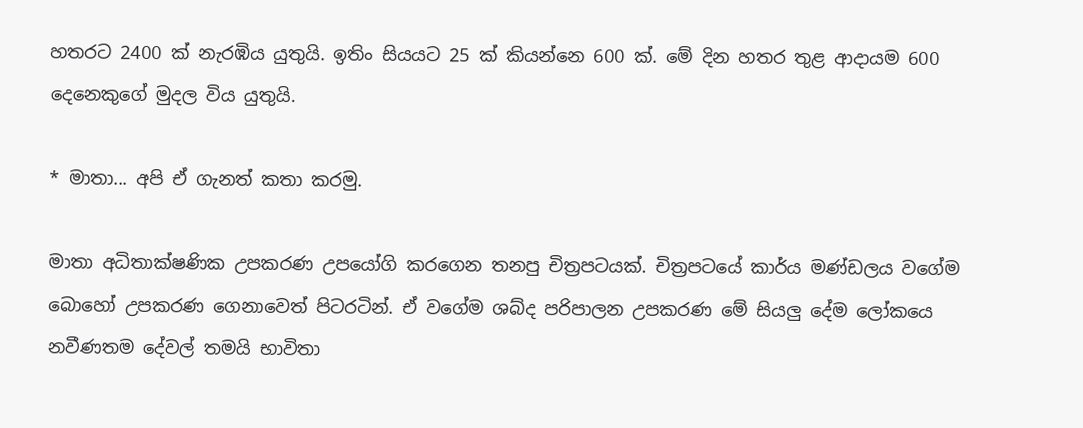හතරට 2400 ක් නැරඹිය යුතුයි. ඉතිං සියයට 25 ක් කියන්නෙ 600 ක්. මේ දින හතර තුළ ආදායම 600 දෙනෙකුගේ මුදල විය යුතුයි.

* මාතා... අපි ඒ ගැනත් කතා කරමු.

මාතා අධිතාක්ෂණික උපකරණ උපයෝගි කරගෙන තනපු චිත්‍රපටයක්. චිත්‍රපටයේ කාර්ය මණ්ඩලය වගේම බොහෝ උපකරණ ගෙනාවෙත් පිටරටින්. ඒ වගේම ශබ්ද පරිපාලන උපකරණ මේ සියලු දේම ලෝකයෙ නවීණතම දේවල් තමයි භාවිතා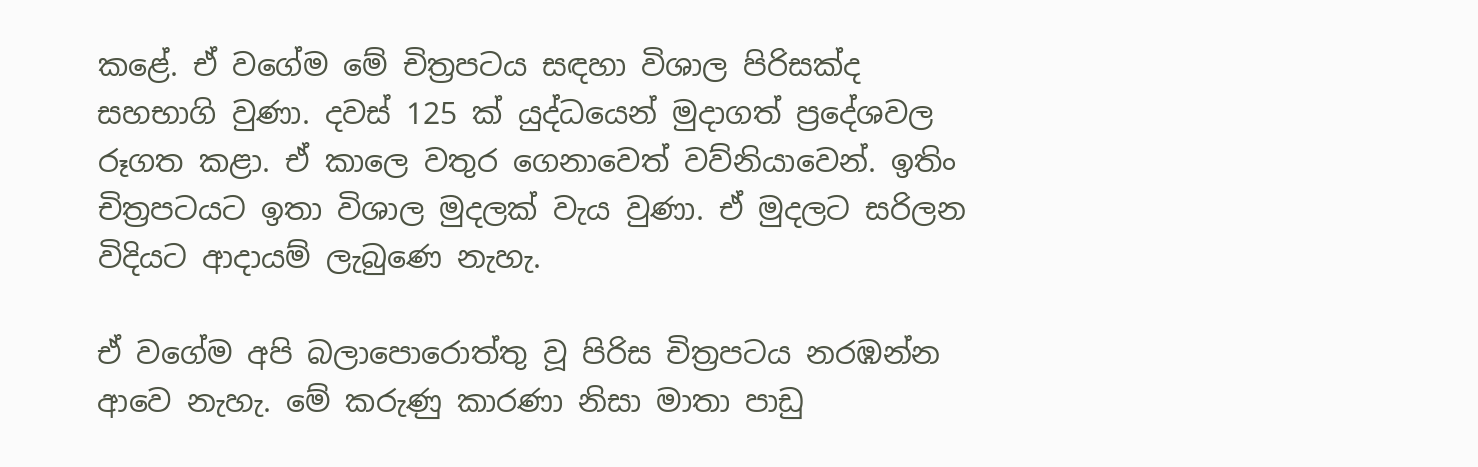කළේ. ඒ වගේම මේ චිත්‍රපටය සඳහා විශාල පිරිසක්ද සහභාගි වුණා. දවස් 125 ක් යුද්ධයෙන් මුදාගත් ප්‍රදේශවල රූගත කළා. ඒ කාලෙ වතුර ගෙනාවෙත් වව්නියාවෙන්. ඉතිං චිත්‍රපටයට ඉතා විශාල මුදලක් වැය වුණා. ඒ මුදලට සරිලන විදියට ආදායම් ලැබුණෙ නැහැ.

ඒ වගේම අපි බලාපොරොත්තු වූ පිරිස චිත්‍රපටය නරඹන්න ආවෙ නැහැ. මේ කරුණු කාරණා නිසා මාතා පාඩු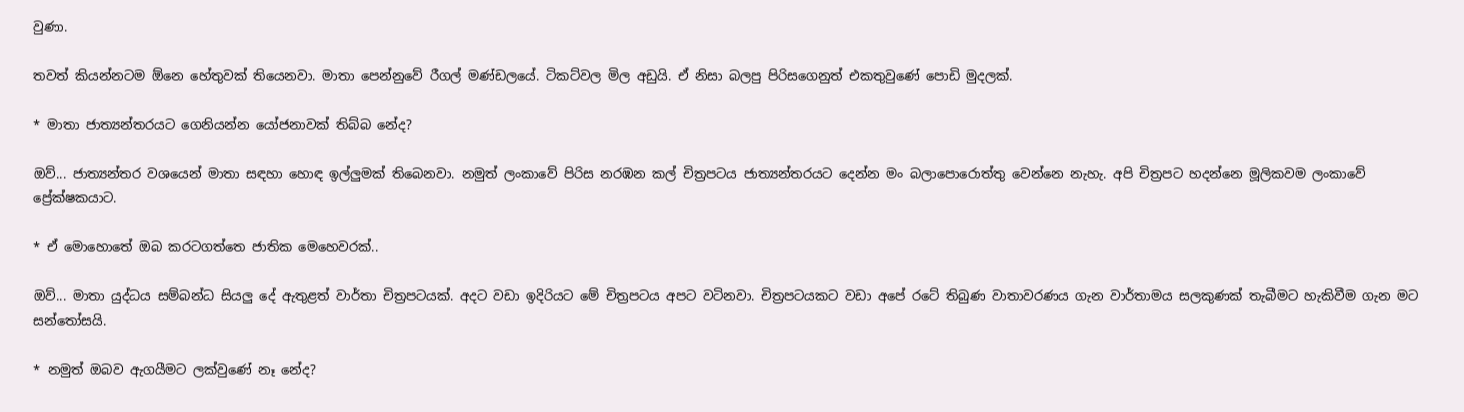වුණා.

තවත් කියන්නටම ඕනෙ හේතුවක් තියෙනවා. මාතා පෙන්නුවේ රීගල් මණ්ඩලයේ. ටිකට්වල මිල අඩුයි. ඒ නිසා බලපු පිරිසගෙනුත් එකතුවුණේ පොඩි මුදලක්.

* මාතා ජාත්‍යන්තරයට ගෙනියන්න යෝජනාවක් තිබ්බ නේද?

ඔව්... ජාත්‍යන්තර වශයෙන් මාතා සඳහා හොඳ ඉල්ලුමක් තිබෙනවා. නමුත් ලංකාවේ පිරිස නරඹන කල් චිත්‍රපටය ජාත්‍යන්තරයට දෙන්න මං බලාපොරොත්තු වෙන්නෙ නැහැ. අපි චිත්‍රපට හදන්නෙ මූලිකවම ලංකාවේ ප්‍රේක්ෂකයාට.

* ඒ මොහොතේ ඔබ කරටගත්තෙ ජාතික මෙහෙවරක්..

ඔව්... මාතා යුද්ධය සම්බන්ධ සියලු දේ ඇතුළත් වාර්තා චිත්‍රපටයක්. අදට වඩා ඉදිරියට මේ චිත්‍රපටය අපට වටිනවා. චිත්‍රපටයකට වඩා අපේ රටේ තිබුණ වාතාවරණය ගැන වාර්තාමය සලකුණක් තැබීමට හැකිවීම ගැන මට සන්තෝසයි.

* නමුත් ඔබව ඇගයීමට ලක්වුණේ නෑ නේද?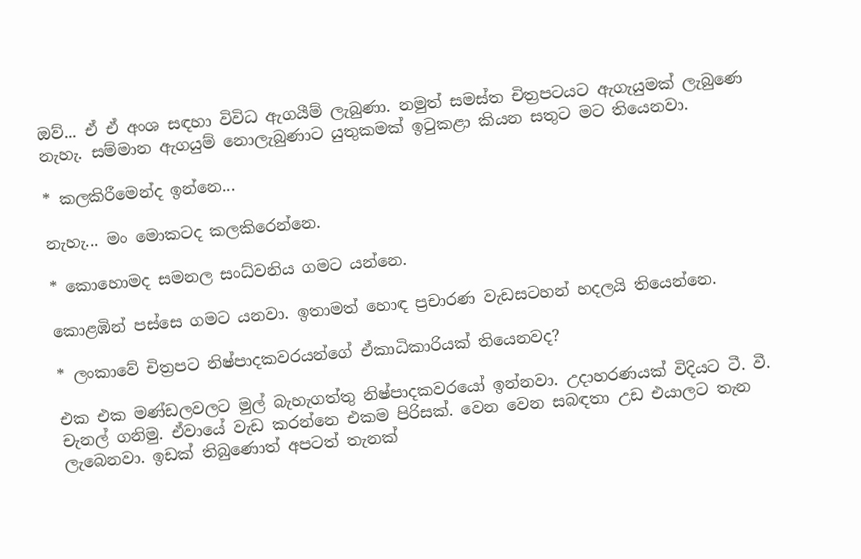ඔව්... ඒ ඒ අංශ සඳහා විවිධ ඇගයීම් ලැබුණා. නමුත් සමස්ත චිත්‍රපටයට ඇගැයුමක් ලැබුණෙ නැහැ. සම්මාන ඇගයුම් නොලැබුණාට යුතුකමක් ඉටුකළා කියන සතුට මට තියෙනවා.

* කලකිරීමෙන්ද ඉන්නෙ...

නැහැ... මං මොකටද කලකිරෙන්නෙ.

* කොහොමද සමනල සංධ්වනිය ගමට යන්නෙ.

කොළඹින් පස්සෙ ගමට යනවා. ඉතාමත් හොඳ ප්‍රචාරණ වැඩසටහන් හදලයි තියෙන්නෙ.

* ලංකාවේ චිත්‍රපට නිෂ්පාදකවරයන්ගේ ඒකාධිකාරියක් තියෙනවද?

එක එක මණ්ඩලවලට මුල් බැහැගත්තු නිෂ්පාදකවරයෝ ඉන්නවා. උදාහරණයක් විදියට ටී. වී. චැනල් ගනිමු. ඒවායේ වැඩ කරන්නෙ එකම පිරිසක්. වෙන වෙන සබඳතා උඩ එයාලට තැන ලැබෙනවා. ඉඩක් තිබුණොත් අපටත් තැනක්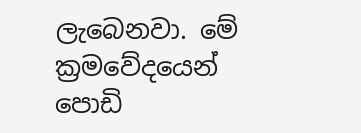ලැබෙනවා. මේ ක්‍රමවේදයෙන් පොඩි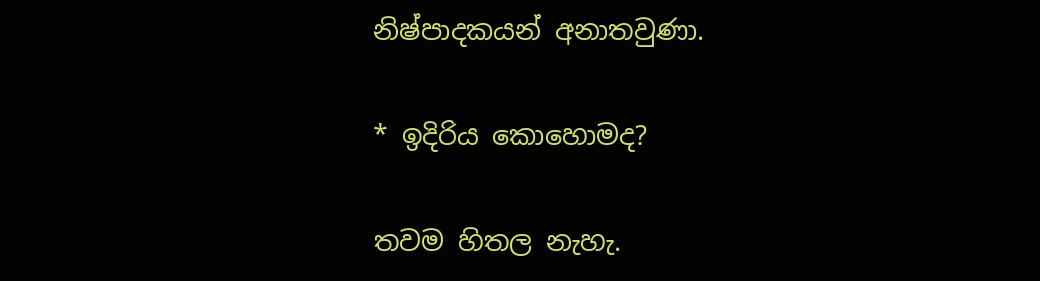නිෂ්පාදකයන් අනාතවුණා.

* ඉදිරිය කොහොමද?

තවම හිතල නැහැ.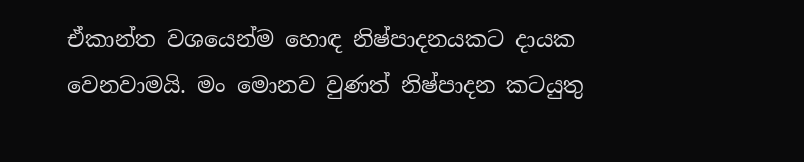ඒකාන්ත වශයෙන්ම හොඳ නිෂ්පාදනයකට දායක වෙනවාමයි. මං මොනව වුණත් නිෂ්පාදන කටයුතු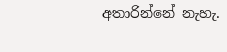අතාරින්නේ නැහැ.